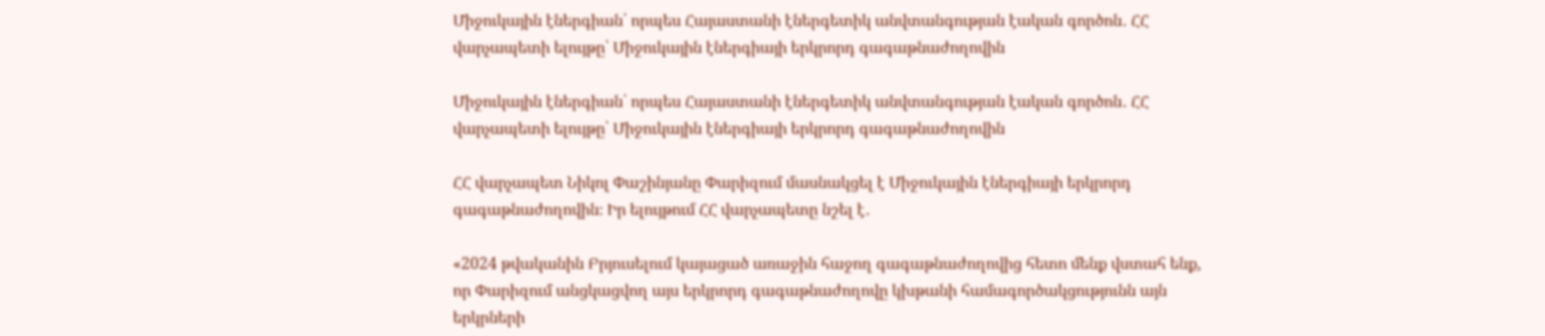Միջուկային էներգիան՝ որպես Հայաստանի էներգետիկ անվտանգության էական գործոն․ ՀՀ վարչապետի ելույթը՝ Միջուկային էներգիայի երկրորդ գագաթնաժողովին

Միջուկային էներգիան՝ որպես Հայաստանի էներգետիկ անվտանգության էական գործոն․ ՀՀ վարչապետի ելույթը՝ Միջուկային էներգիայի երկրորդ գագաթնաժողովին

ՀՀ վարչապետ Նիկոլ Փաշինյանը Փարիզում մասնակցել է Միջուկային էներգիայի երկրորդ գագաթնաժողովին։ Իր ելույթում ՀՀ վարչապետը նշել է․

«2024 թվականին Բրյուսելում կայացած առաջին հաջող գագաթնաժողովից հետո մենք վստահ ենք, որ Փարիզում անցկացվող այս երկրորդ գագաթնաժողովը կխթանի համագործակցությունն այն երկրների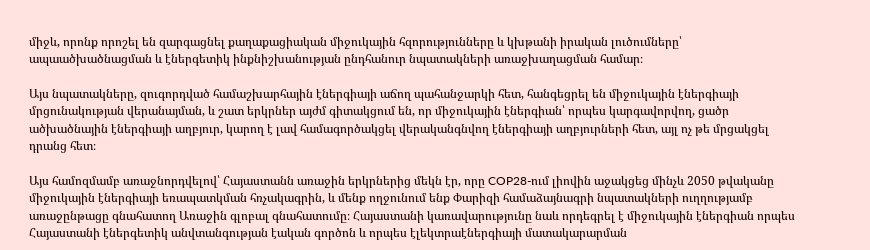միջև, որոնք որոշել են զարգացնել քաղաքացիական միջուկային հզորությունները և կխթանի իրական լուծումները՝ ապաածխածնացման և էներգետիկ ինքնիշխանության ընդհանուր նպատակների առաջխաղացման համար։

Այս նպատակները, զուգորդված համաշխարհային էներգիայի աճող պահանջարկի հետ, հանգեցրել են միջուկային էներգիայի մրցունակության վերանայման, և շատ երկրներ այժմ գիտակցում են, որ միջուկային էներգիան՝ որպես կարգավորվող, ցածր ածխածնային էներգիայի աղբյուր, կարող է լավ համագործակցել վերականգնվող էներգիայի աղբյուրների հետ, այլ ոչ թե մրցակցել դրանց հետ։

Այս համոզմամբ առաջնորդվելով՝ Հայաստանն առաջին երկրներից մեկն էր, որը COP28-ում լիովին աջակցեց մինչև 2050 թվականը միջուկային էներգիայի եռապատկման հռչակագրին, և մենք ողջունում ենք Փարիզի համաձայնագրի նպատակների ուղղությամբ առաջընթացը գնահատող Առաջին գլոբալ գնահատումը։ Հայաստանի կառավարությունը նաև որդեգրել է միջուկային էներգիան որպես Հայաստանի էներգետիկ անվտանգության էական գործոն և որպես էլեկտրաէներգիայի մատակարարման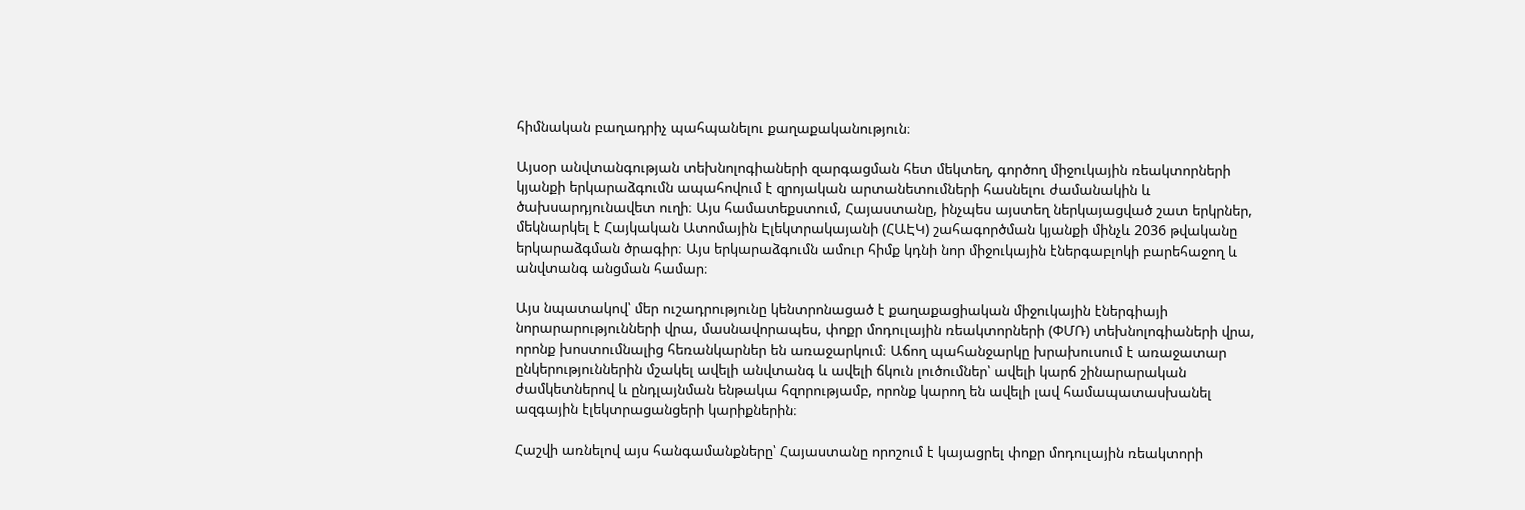հիմնական բաղադրիչ պահպանելու քաղաքականություն։

Այսօր անվտանգության տեխնոլոգիաների զարգացման հետ մեկտեղ, գործող միջուկային ռեակտորների կյանքի երկարաձգումն ապահովում է զրոյական արտանետումների հասնելու ժամանակին և ծախսարդյունավետ ուղի։ Այս համատեքստում, Հայաստանը, ինչպես այստեղ ներկայացված շատ երկրներ, մեկնարկել է Հայկական Ատոմային Էլեկտրակայանի (ՀԱԷԿ) շահագործման կյանքի մինչև 2036 թվականը երկարաձգման ծրագիր։ Այս երկարաձգումն ամուր հիմք կդնի նոր միջուկային էներգաբլոկի բարեհաջող և անվտանգ անցման համար։

Այս նպատակով՝ մեր ուշադրությունը կենտրոնացած է քաղաքացիական միջուկային էներգիայի նորարարությունների վրա, մասնավորապես, փոքր մոդուլային ռեակտորների (ՓՄՌ) տեխնոլոգիաների վրա, որոնք խոստումնալից հեռանկարներ են առաջարկում։ Աճող պահանջարկը խրախուսում է առաջատար ընկերություններին մշակել ավելի անվտանգ և ավելի ճկուն լուծումներ՝ ավելի կարճ շինարարական ժամկետներով և ընդլայնման ենթակա հզորությամբ, որոնք կարող են ավելի լավ համապատասխանել ազգային էլեկտրացանցերի կարիքներին։

Հաշվի առնելով այս հանգամանքները՝ Հայաստանը որոշում է կայացրել փոքր մոդուլային ռեակտորի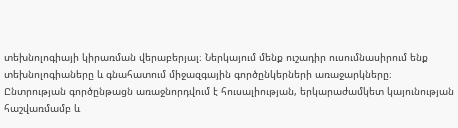տեխնոլոգիայի կիրառման վերաբերյալ։ Ներկայում մենք ուշադիր ուսումնասիրում ենք տեխնոլոգիաները և գնահատում միջազգային գործընկերների առաջարկները։ Ընտրության գործընթացն առաջնորդվում է հուսալիության, երկարաժամկետ կայունության հաշվառմամբ և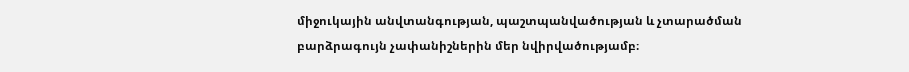միջուկային անվտանգության, պաշտպանվածության և չտարածման բարձրագույն չափանիշներին մեր նվիրվածությամբ։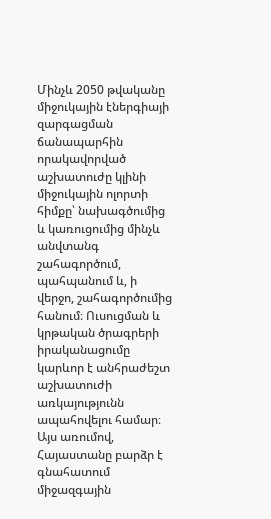Մինչև 2050 թվականը միջուկային էներգիայի զարգացման ճանապարհին որակավորված աշխատուժը կլինի միջուկային ոլորտի հիմքը՝ նախագծումից և կառուցումից մինչև անվտանգ շահագործում, պահպանում և, ի վերջո, շահագործումից հանում։ Ուսուցման և կրթական ծրագրերի իրականացումը կարևոր է անհրաժեշտ աշխատուժի առկայությունն ապահովելու համար։ Այս առումով, Հայաստանը բարձր է գնահատում միջազգային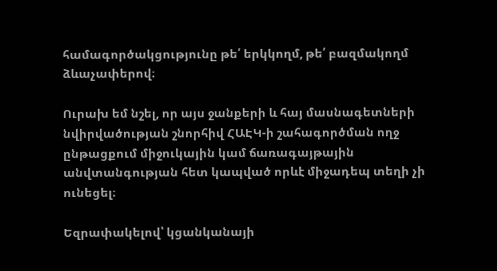համագործակցությունը թե՛ երկկողմ, թե՛ բազմակողմ ձևաչափերով։

Ուրախ եմ նշել, որ այս ջանքերի և հայ մասնագետների նվիրվածության շնորհիվ ՀԱԷԿ-ի շահագործման ողջ ընթացքում միջուկային կամ ճառագայթային անվտանգության հետ կապված որևէ միջադեպ տեղի չի ունեցել։

Եզրափակելով՝ կցանկանայի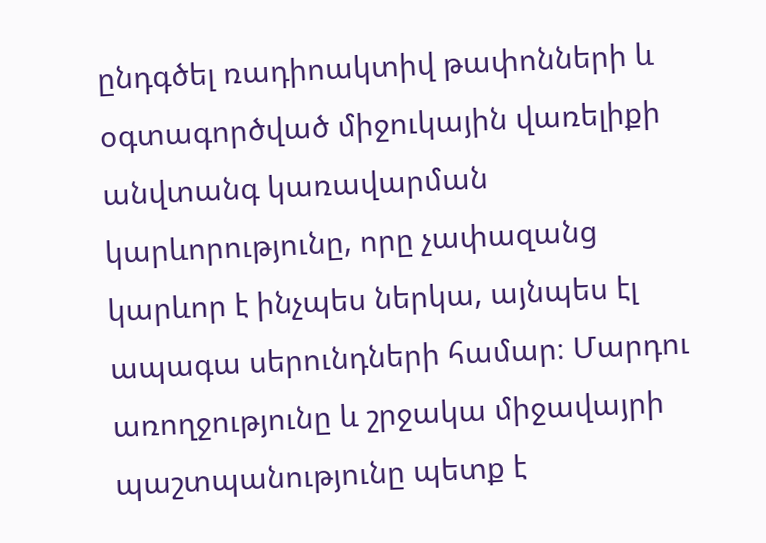ընդգծել ռադիոակտիվ թափոնների և օգտագործված միջուկային վառելիքի անվտանգ կառավարման կարևորությունը, որը չափազանց կարևոր է ինչպես ներկա, այնպես էլ ապագա սերունդների համար։ Մարդու առողջությունը և շրջակա միջավայրի պաշտպանությունը պետք է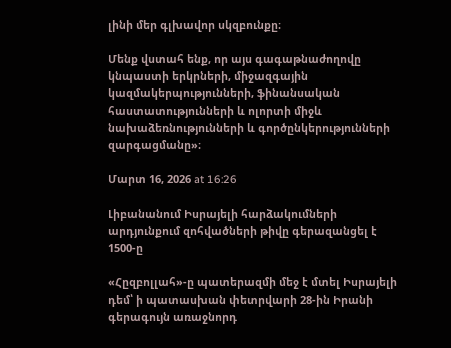լինի մեր գլխավոր սկզբունքը։

Մենք վստահ ենք, որ այս գագաթնաժողովը կնպաստի երկրների, միջազգային կազմակերպությունների, ֆինանսական հաստատությունների և ոլորտի միջև նախաձեռնությունների և գործընկերությունների զարգացմանը»։

Մարտ 16, 2026 at 16:26

Լիբանանում Իսրայելի հարձակումների արդյունքում զոհվածների թիվը գերազանցել է 1500-ը

«Հըզբոլլահ»-ը պատերազմի մեջ է մտել Իսրայելի դեմ՝ ի պատասխան փետրվարի 28-ին Իրանի գերագույն առաջնորդ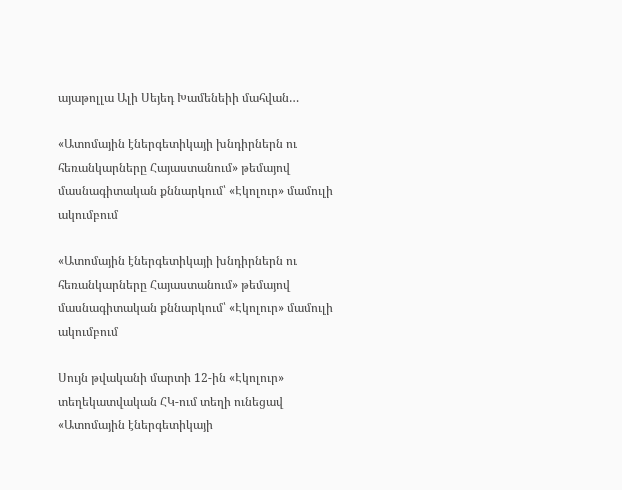այաթոլլա Ալի Սեյեդ Խամենեիի մահվան…

«Ատոմային էներգետիկայի խնդիրներն ու հեռանկարները Հայաստանում» թեմայով մասնագիտական քննարկում՝ «Էկոլուր» մամուլի ակումբում

«Ատոմային էներգետիկայի խնդիրներն ու հեռանկարները Հայաստանում» թեմայով մասնագիտական քննարկում՝ «Էկոլուր» մամուլի ակումբում

Սույն թվականի մարտի 12-ին «Էկոլուր» տեղեկատվական ՀԿ-ում տեղի ունեցավ «Ատոմային էներգետիկայի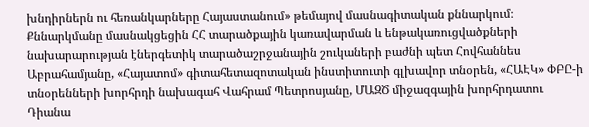խնդիրներն ու հեռանկարները Հայաստանում» թեմայով մասնագիտական քննարկում։ Քննարկմանը մասնակցեցին ՀՀ տարածքային կառավարման և ենթակառուցվածքների նախարարության էներգետիկ տարածաշրջանային շուկաների բաժնի պետ Հովհաննես Աբրահամյանը, «Հայատոմ» գիտահետազոտական ինստիտուտի գլխավոր տնօրեն, «ՀԱԷԿ» ՓԲԸ-ի տնօրենների խորհրդի նախագահ Վահրամ Պետրոսյանը, ՄԱԶԾ միջազգային խորհրդատու Դիանա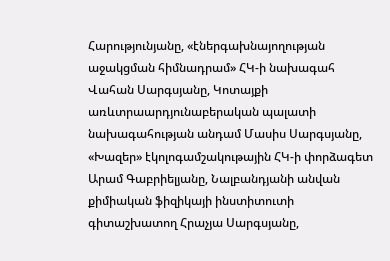Հարությունյանը, «էներգախնայողության աջակցման հիմնադրամ» ՀԿ-ի նախագահ Վահան Սարգսյանը, Կոտայքի առևտրաարդյունաբերական պալատի նախագահության անդամ Մասիս Սարգսյանը, «Խազեր» էկոլոգամշակութային ՀԿ-ի փորձագետ Արամ Գաբրիելյանը, Նալբանդյանի անվան քիմիական ֆիզիկայի ինստիտուտի գիտաշխատող Հրաչյա Սարգսյանը,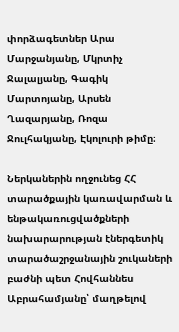փորձագետներ Արա Մարջանյանը, Մկրտիչ Ջալալյանը, Գագիկ Մարտոյանը, Արսեն Ղազարյանը, Ռոզա Ջուլհակյանը, Էկոլուրի թիմը։

Ներկաներին ողջունեց ՀՀ տարածքային կառավարման և ենթակառուցվածքների նախարարության էներգետիկ տարածաշրջանային շուկաների բաժնի պետ Հովհաննես Աբրահամյանը՝ մաղթելով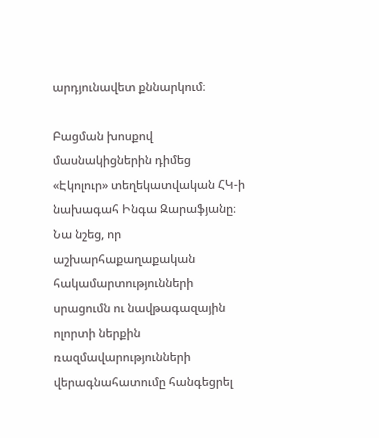արդյունավետ քննարկում։

Բացման խոսքով մասնակիցներին դիմեց «Էկոլուր» տեղեկատվական ՀԿ-ի նախագահ Ինգա Զարաֆյանը։ Նա նշեց, որ աշխարհաքաղաքական հակամարտությունների սրացումն ու նավթագազային ոլորտի ներքին ռազմավարությունների վերագնահատումը հանգեցրել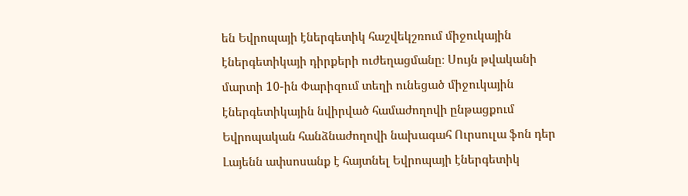են Եվրոպայի էներգետիկ հաշվեկշռում միջուկային էներգետիկայի դիրքերի ուժեղացմանը։ Սույն թվականի մարտի 10-ին Փարիզում տեղի ունեցած միջուկային էներգետիկային նվիրված համաժողովի ընթացքում Եվրոպական հանձնաժողովի նախագահ Ուրսուլա ֆոն դեր Լայենն ափսոսանք է հայտնել Եվրոպայի էներգետիկ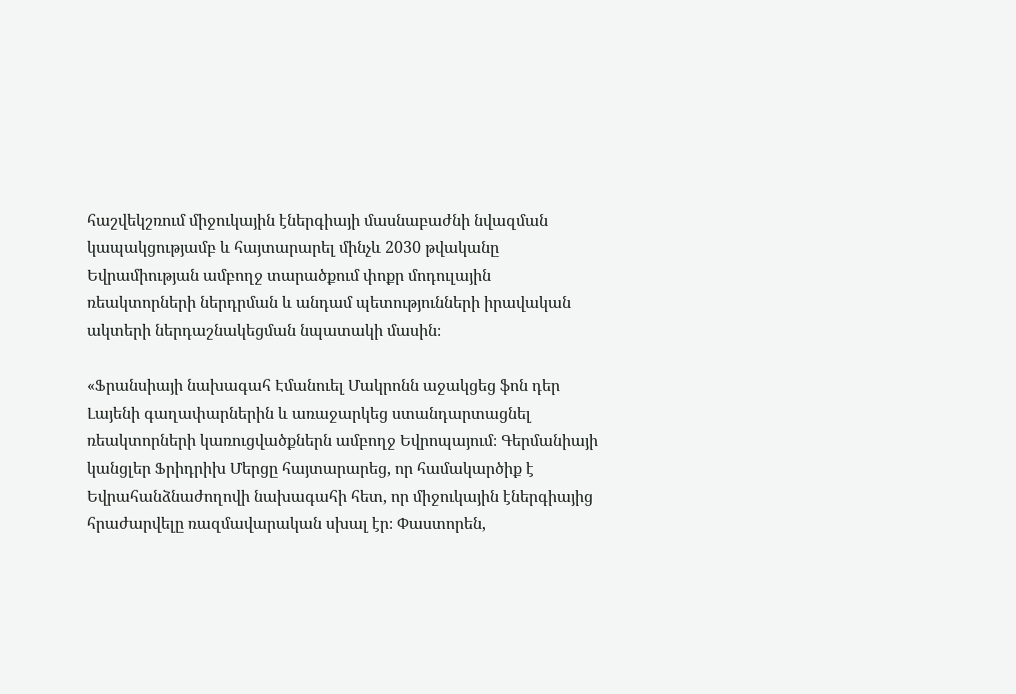հաշվեկշռում միջուկային էներգիայի մասնաբաժնի նվազման կապակցությամբ և հայտարարել մինչև 2030 թվականը Եվրամիության ամբողջ տարածքում փոքր մոդուլային ռեակտորների ներդրման և անդամ պետությունների իրավական ակտերի ներդաշնակեցման նպատակի մասին։

«Ֆրանսիայի նախագահ Էմանուել Մակրոնն աջակցեց ֆոն դեր Լայենի գաղափարներին և առաջարկեց ստանդարտացնել ռեակտորների կառուցվածքներն ամբողջ Եվրոպայում։ Գերմանիայի կանցլեր Ֆրիդրիխ Մերցը հայտարարեց, որ համակարծիք է Եվրահանձնաժողովի նախագահի հետ, որ միջուկային էներգիայից հրաժարվելը ռազմավարական սխալ էր։ Փաստորեն,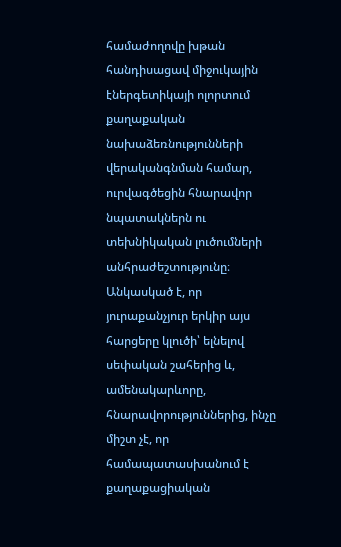համաժողովը խթան հանդիսացավ միջուկային էներգետիկայի ոլորտում քաղաքական նախաձեռնությունների վերականգնման համար, ուրվագծեցին հնարավոր նպատակներն ու տեխնիկական լուծումների անհրաժեշտությունը։ Անկասկած է, որ յուրաքանչյուր երկիր այս հարցերը կլուծի՝ ելնելով սեփական շահերից և, ամենակարևորը, հնարավորություններից, ինչը միշտ չէ, որ համապատասխանում է քաղաքացիական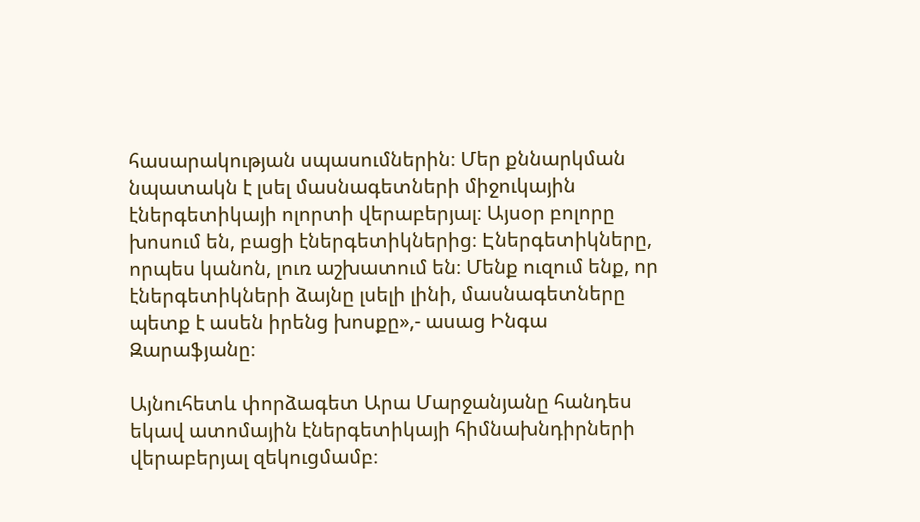հասարակության սպասումներին։ Մեր քննարկման նպատակն է լսել մասնագետների միջուկային էներգետիկայի ոլորտի վերաբերյալ։ Այսօր բոլորը խոսում են, բացի էներգետիկներից։ Էներգետիկները, որպես կանոն, լուռ աշխատում են։ Մենք ուզում ենք, որ էներգետիկների ձայնը լսելի լինի, մասնագետները պետք է ասեն իրենց խոսքը»,- ասաց Ինգա Զարաֆյանը։

Այնուհետև փորձագետ Արա Մարջանյանը հանդես եկավ ատոմային էներգետիկայի հիմնախնդիրների վերաբերյալ զեկուցմամբ։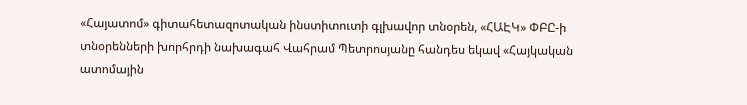«Հայատոմ» գիտահետազոտական ինստիտուտի գլխավոր տնօրեն, «ՀԱԷԿ» ՓԲԸ-ի տնօրենների խորհրդի նախագահ Վահրամ Պետրոսյանը հանդես եկավ «Հայկական ատոմային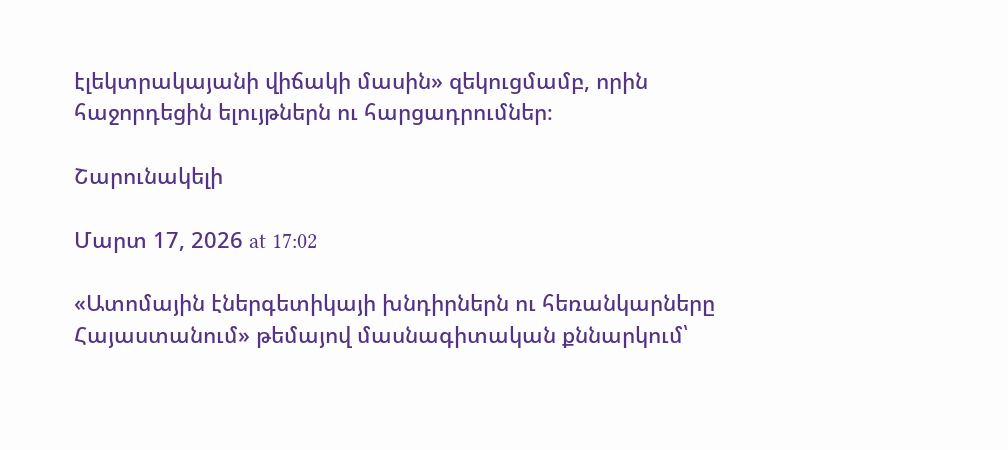էլեկտրակայանի վիճակի մասին» զեկուցմամբ, որին հաջորդեցին ելույթներն ու հարցադրումներ։

Շարունակելի

Մարտ 17, 2026 at 17:02

«Ատոմային էներգետիկայի խնդիրներն ու հեռանկարները Հայաստանում» թեմայով մասնագիտական քննարկում՝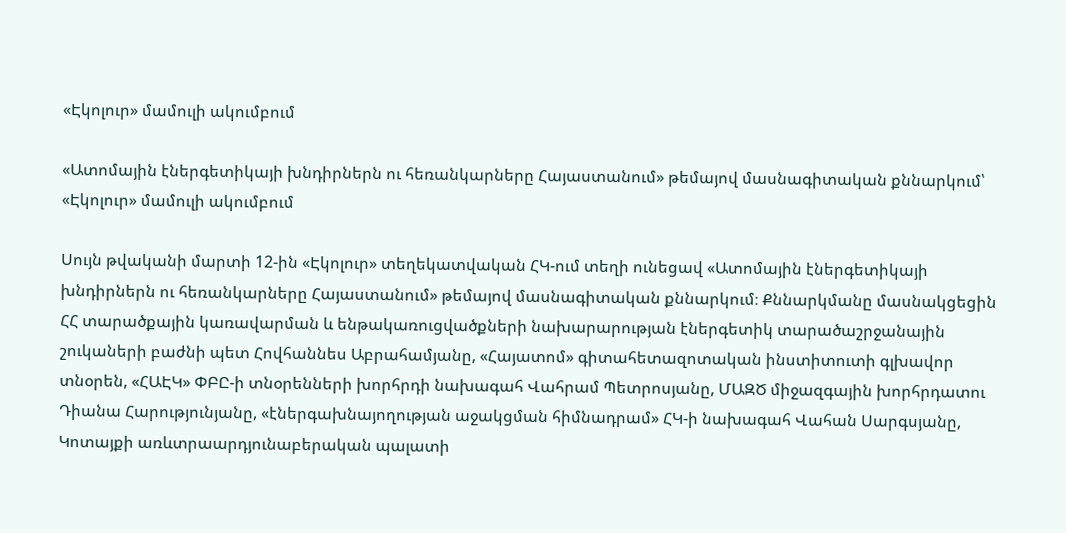«Էկոլուր» մամուլի ակումբում

«Ատոմային էներգետիկայի խնդիրներն ու հեռանկարները Հայաստանում» թեմայով մասնագիտական քննարկում՝ «Էկոլուր» մամուլի ակումբում

Սույն թվականի մարտի 12-ին «Էկոլուր» տեղեկատվական ՀԿ-ում տեղի ունեցավ «Ատոմային էներգետիկայի խնդիրներն ու հեռանկարները Հայաստանում» թեմայով մասնագիտական քննարկում։ Քննարկմանը մասնակցեցին ՀՀ տարածքային կառավարման և ենթակառուցվածքների նախարարության էներգետիկ տարածաշրջանային շուկաների բաժնի պետ Հովհաննես Աբրահամյանը, «Հայատոմ» գիտահետազոտական ինստիտուտի գլխավոր տնօրեն, «ՀԱԷԿ» ՓԲԸ-ի տնօրենների խորհրդի նախագահ Վահրամ Պետրոսյանը, ՄԱԶԾ միջազգային խորհրդատու Դիանա Հարությունյանը, «էներգախնայողության աջակցման հիմնադրամ» ՀԿ-ի նախագահ Վահան Սարգսյանը, Կոտայքի առևտրաարդյունաբերական պալատի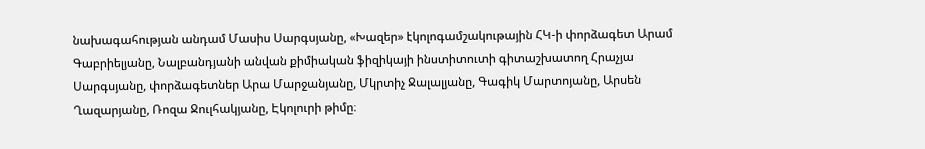նախագահության անդամ Մասիս Սարգսյանը, «Խազեր» էկոլոգամշակութային ՀԿ-ի փորձագետ Արամ Գաբրիելյանը, Նալբանդյանի անվան քիմիական ֆիզիկայի ինստիտուտի գիտաշխատող Հրաչյա Սարգսյանը, փորձագետներ Արա Մարջանյանը, Մկրտիչ Ջալալյանը, Գագիկ Մարտոյանը, Արսեն Ղազարյանը, Ռոզա Ջուլհակյանը, Էկոլուրի թիմը։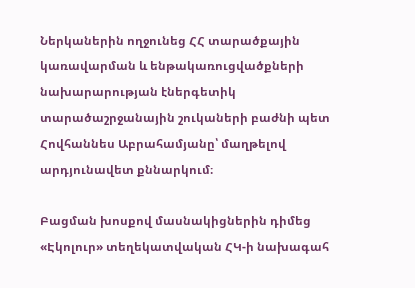Ներկաներին ողջունեց ՀՀ տարածքային կառավարման և ենթակառուցվածքների նախարարության էներգետիկ տարածաշրջանային շուկաների բաժնի պետ Հովհաննես Աբրահամյանը՝ մաղթելով արդյունավետ քննարկում։

Բացման խոսքով մասնակիցներին դիմեց «Էկոլուր» տեղեկատվական ՀԿ-ի նախագահ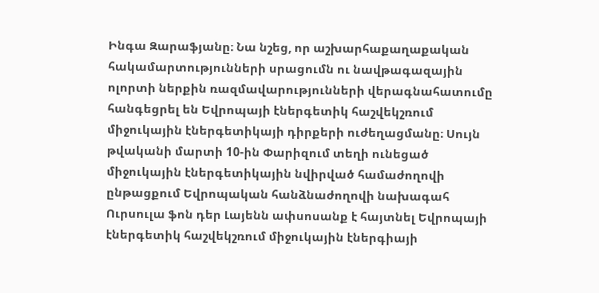Ինգա Զարաֆյանը։ Նա նշեց, որ աշխարհաքաղաքական հակամարտությունների սրացումն ու նավթագազային ոլորտի ներքին ռազմավարությունների վերագնահատումը հանգեցրել են Եվրոպայի էներգետիկ հաշվեկշռում միջուկային էներգետիկայի դիրքերի ուժեղացմանը։ Սույն թվականի մարտի 10-ին Փարիզում տեղի ունեցած միջուկային էներգետիկային նվիրված համաժողովի ընթացքում Եվրոպական հանձնաժողովի նախագահ Ուրսուլա ֆոն դեր Լայենն ափսոսանք է հայտնել Եվրոպայի էներգետիկ հաշվեկշռում միջուկային էներգիայի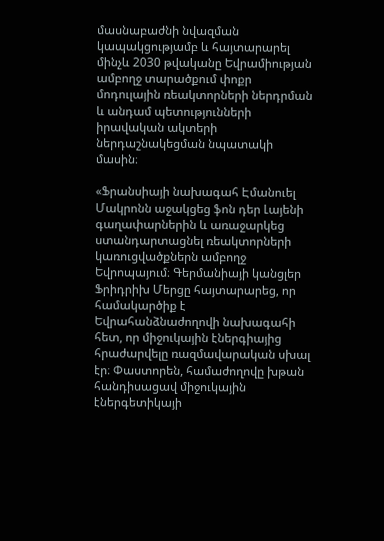մասնաբաժնի նվազման կապակցությամբ և հայտարարել մինչև 2030 թվականը Եվրամիության ամբողջ տարածքում փոքր մոդուլային ռեակտորների ներդրման և անդամ պետությունների իրավական ակտերի ներդաշնակեցման նպատակի մասին։

«Ֆրանսիայի նախագահ Էմանուել Մակրոնն աջակցեց ֆոն դեր Լայենի գաղափարներին և առաջարկեց ստանդարտացնել ռեակտորների կառուցվածքներն ամբողջ Եվրոպայում։ Գերմանիայի կանցլեր Ֆրիդրիխ Մերցը հայտարարեց, որ համակարծիք է Եվրահանձնաժողովի նախագահի հետ, որ միջուկային էներգիայից հրաժարվելը ռազմավարական սխալ էր։ Փաստորեն, համաժողովը խթան հանդիսացավ միջուկային էներգետիկայի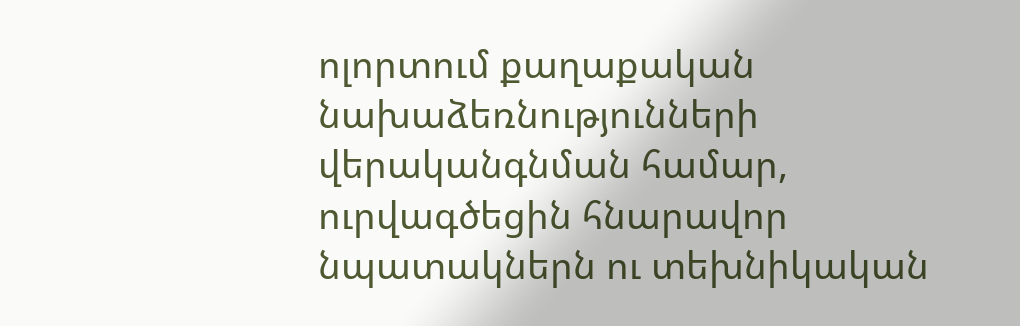ոլորտում քաղաքական նախաձեռնությունների վերականգնման համար, ուրվագծեցին հնարավոր նպատակներն ու տեխնիկական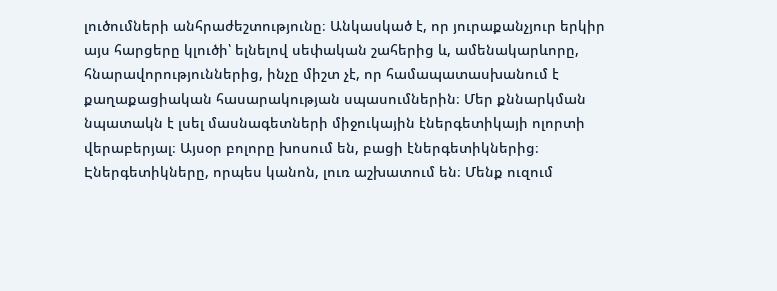լուծումների անհրաժեշտությունը։ Անկասկած է, որ յուրաքանչյուր երկիր այս հարցերը կլուծի՝ ելնելով սեփական շահերից և, ամենակարևորը, հնարավորություններից, ինչը միշտ չէ, որ համապատասխանում է քաղաքացիական հասարակության սպասումներին։ Մեր քննարկման նպատակն է լսել մասնագետների միջուկային էներգետիկայի ոլորտի վերաբերյալ։ Այսօր բոլորը խոսում են, բացի էներգետիկներից։ Էներգետիկները, որպես կանոն, լուռ աշխատում են։ Մենք ուզում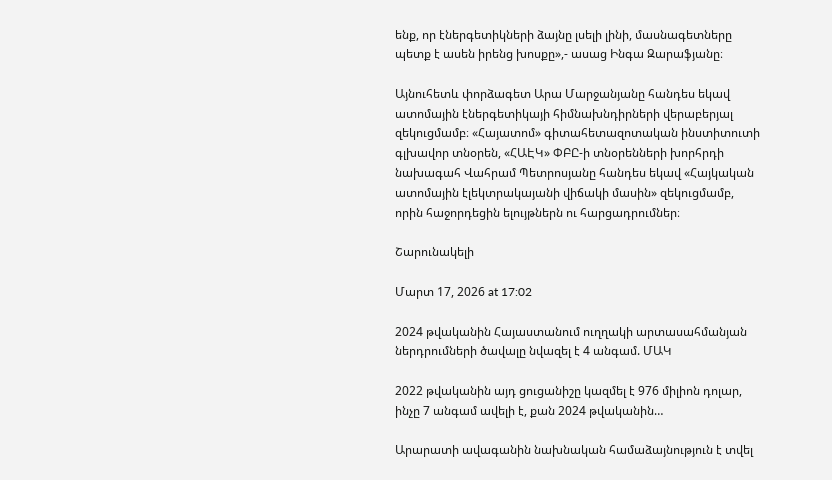ենք, որ էներգետիկների ձայնը լսելի լինի, մասնագետները պետք է ասեն իրենց խոսքը»,- ասաց Ինգա Զարաֆյանը։

Այնուհետև փորձագետ Արա Մարջանյանը հանդես եկավ ատոմային էներգետիկայի հիմնախնդիրների վերաբերյալ զեկուցմամբ։ «Հայատոմ» գիտահետազոտական ինստիտուտի գլխավոր տնօրեն, «ՀԱԷԿ» ՓԲԸ-ի տնօրենների խորհրդի նախագահ Վահրամ Պետրոսյանը հանդես եկավ «Հայկական ատոմային էլեկտրակայանի վիճակի մասին» զեկուցմամբ, որին հաջորդեցին ելույթներն ու հարցադրումներ։

Շարունակելի

Մարտ 17, 2026 at 17:02

2024 թվականին Հայաստանում ուղղակի արտասահմանյան ներդրումների ծավալը նվազել է 4 անգամ. ՄԱԿ

2022 թվականին այդ ցուցանիշը կազմել է 976 միլիոն դոլար, ինչը 7 անգամ ավելի է, քան 2024 թվականին…

Արարատի ավագանին նախնական համաձայնություն է տվել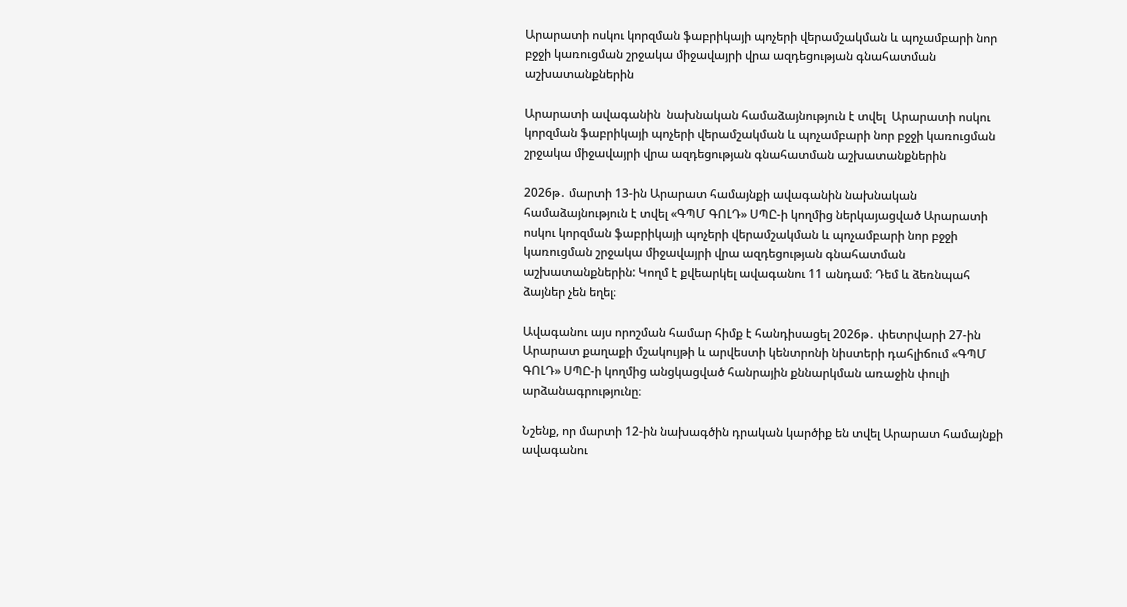Արարատի ոսկու կորզման ֆաբրիկայի պոչերի վերամշակման և պոչամբարի նոր բջջի կառուցման շրջակա միջավայրի վրա ազդեցության գնահատման աշխատանքներին

Արարատի ավագանին  նախնական համաձայնություն է տվել  Արարատի ոսկու կորզման ֆաբրիկայի պոչերի վերամշակման և պոչամբարի նոր բջջի կառուցման շրջակա միջավայրի վրա ազդեցության գնահատման աշխատանքներին

2026թ․ մարտի 13-ին Արարատ համայնքի ավագանին նախնական համաձայնություն է տվել «ԳՊՄ ԳՈԼԴ» ՍՊԸ-ի կողմից ներկայացված Արարատի ոսկու կորզման ֆաբրիկայի պոչերի վերամշակման և պոչամբարի նոր բջջի կառուցման շրջակա միջավայրի վրա ազդեցության գնահատման աշխատանքներին: Կողմ է քվեարկել ավագանու 11 անդամ։ Դեմ և ձեռնպահ ձայներ չեն եղել։

Ավագանու այս որոշման համար հիմք է հանդիսացել 2026թ․ փետրվարի 27-ին Արարատ քաղաքի մշակույթի և արվեստի կենտրոնի նիստերի դահլիճում «ԳՊՄ ԳՈԼԴ» ՍՊԸ-ի կողմից անցկացված հանրային քննարկման առաջին փուլի արձանագրությունը։

Նշենք, որ մարտի 12-ին նախագծին դրական կարծիք են տվել Արարատ համայնքի ավագանու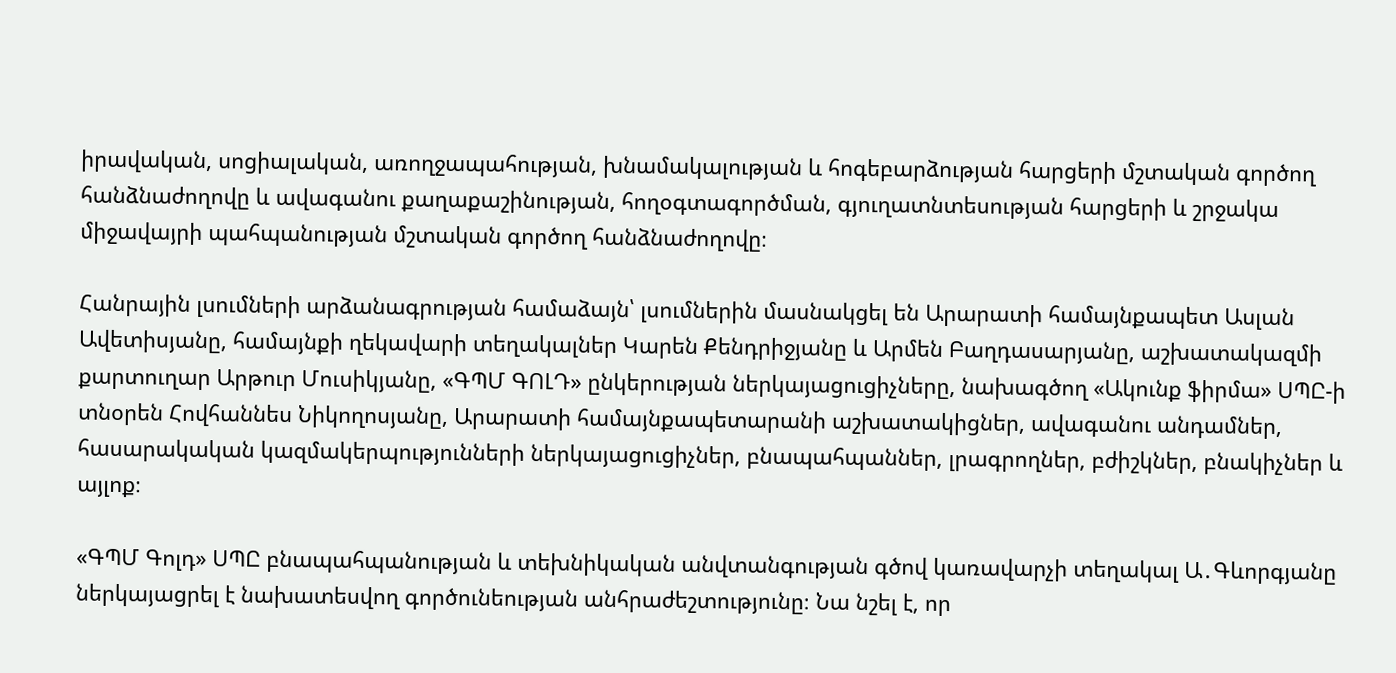իրավական, սոցիալական, առողջապահության, խնամակալության և հոգեբարձության հարցերի մշտական գործող հանձնաժողովը և ավագանու քաղաքաշինության, հողօգտագործման, գյուղատնտեսության հարցերի և շրջակա միջավայրի պահպանության մշտական գործող հանձնաժողովը։

Հանրային լսումների արձանագրության համաձայն՝ լսումներին մասնակցել են Արարատի համայնքապետ Ասլան Ավետիսյանը, համայնքի ղեկավարի տեղակալներ Կարեն Քենդրիջյանը և Արմեն Բաղդասարյանը, աշխատակազմի քարտուղար Արթուր Մուսիկյանը, «ԳՊՄ ԳՈԼԴ» ընկերության ներկայացուցիչները, նախագծող «Ակունք ֆիրմա» ՍՊԸ-ի տնօրեն Հովհաննես Նիկողոսյանը, Արարատի համայնքապետարանի աշխատակիցներ, ավագանու անդամներ, հասարակական կազմակերպությունների ներկայացուցիչներ, բնապահպաններ, լրագրողներ, բժիշկներ, բնակիչներ և այլոք։

«ԳՊՄ Գոլդ» ՍՊԸ բնապահպանության և տեխնիկական անվտանգության գծով կառավարչի տեղակալ Ա․Գևորգյանը ներկայացրել է նախատեսվող գործունեության անհրաժեշտությունը։ Նա նշել է, որ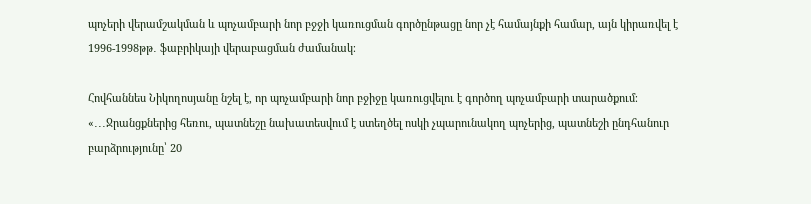պոչերի վերամշակման և պոչամբարի նոր բջջի կառուցման գործընթացը նոր չէ համայնքի համար, այն կիրառվել է 1996-1998թթ․ ֆաբրիկայի վերաբացման ժամանակ։

Հովհաննես Նիկողոսյանը նշել է, որ պոչամբարի նոր բջիջը կառուցվելու է գործող պոչամբարի տարածքում։ «․․․Ջրանցքներից հեռու, պատնեշը նախատեսվում է ստեղծել ոսկի չպարունակող պոչերից, պատնեշի ընդհանուր բարձրությունը՝ 20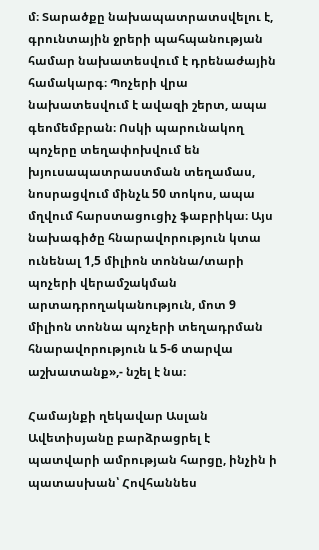մ։ Տարածքը նախապատրատսվելու է, գրունտային ջրերի պահպանության համար նախատեսվում է դրենաժային համակարգ։ Պոչերի վրա նախատեսվում է ավազի շերտ, ապա գեոմեմբրան։ Ոսկի պարունակող պոչերը տեղափոխվում են խյուսապատրաստման տեղամաս, նոսրացվում մինչև 50 տոկոս, ապա մղվում հարստացուցիչ ֆաբրիկա։ Այս նախագիծը հնարավորություն կտա ունենալ 1,5 միլիոն տոննա/տարի պոչերի վերամշակման արտադրողականություն, մոտ 9 միլիոն տոննա պոչերի տեղադրման հնարավորություն և 5-6 տարվա աշխատանք»,- նշել է նա։

Համայնքի ղեկավար Ասլան Ավետիսյանը բարձրացրել է պատվարի ամրության հարցը, ինչին ի պատասխան՝ Հովհաննես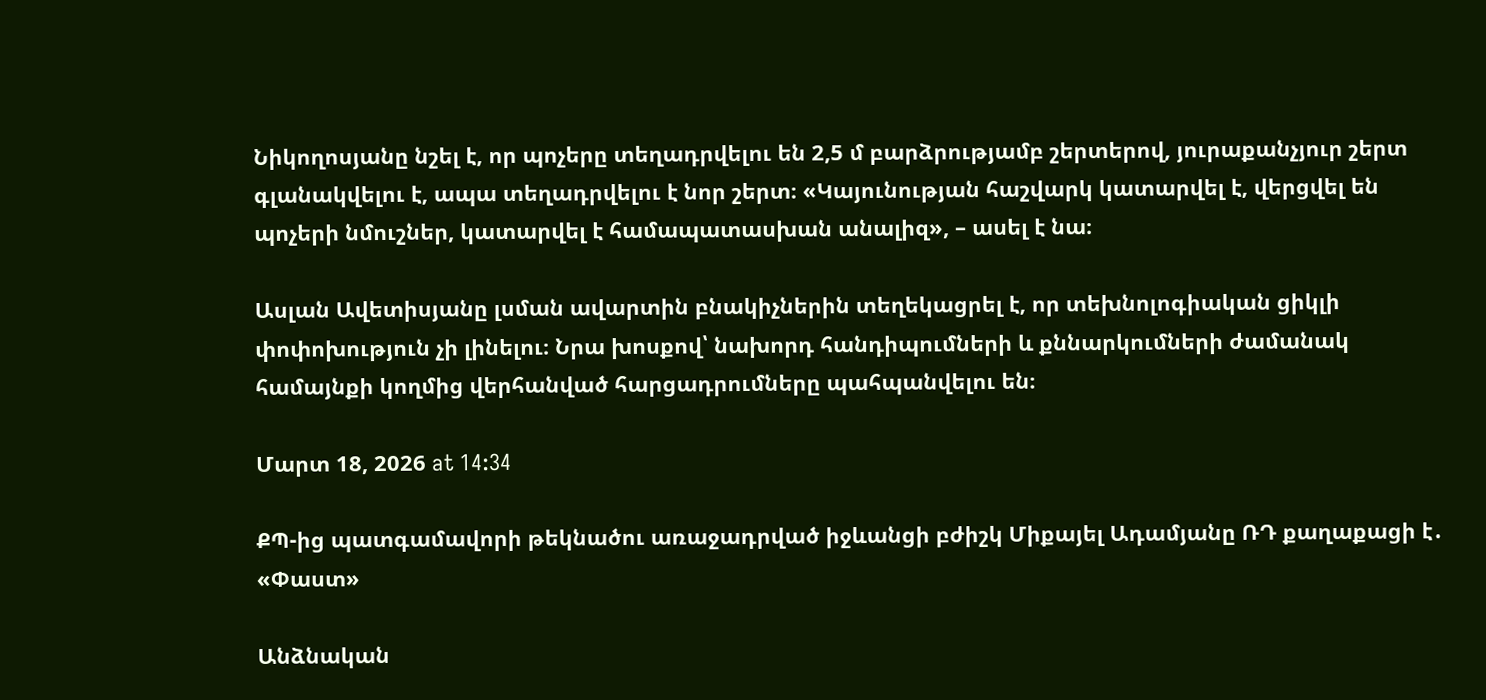Նիկողոսյանը նշել է, որ պոչերը տեղադրվելու են 2,5 մ բարձրությամբ շերտերով, յուրաքանչյուր շերտ գլանակվելու է, ապա տեղադրվելու է նոր շերտ։ «Կայունության հաշվարկ կատարվել է, վերցվել են պոչերի նմուշներ, կատարվել է համապատասխան անալիզ», – ասել է նա։

Ասլան Ավետիսյանը լսման ավարտին բնակիչներին տեղեկացրել է, որ տեխնոլոգիական ցիկլի փոփոխություն չի լինելու։ Նրա խոսքով՝ նախորդ հանդիպումների և քննարկումների ժամանակ համայնքի կողմից վերհանված հարցադրումները պահպանվելու են։

Մարտ 18, 2026 at 14:34

ՔՊ-ից պատգամավորի թեկնածու առաջադրված իջևանցի բժիշկ Միքայել Ադամյանը ՌԴ քաղաքացի է․ «Փաստ»

Անձնական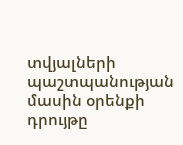տվյալների պաշտպանության մասին օրենքի դրույթը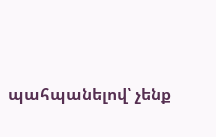պահպանելով՝ չենք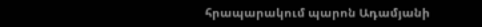հրապարակում պարոն Ադամյանի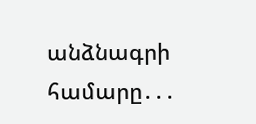անձնագրի համարը․․․